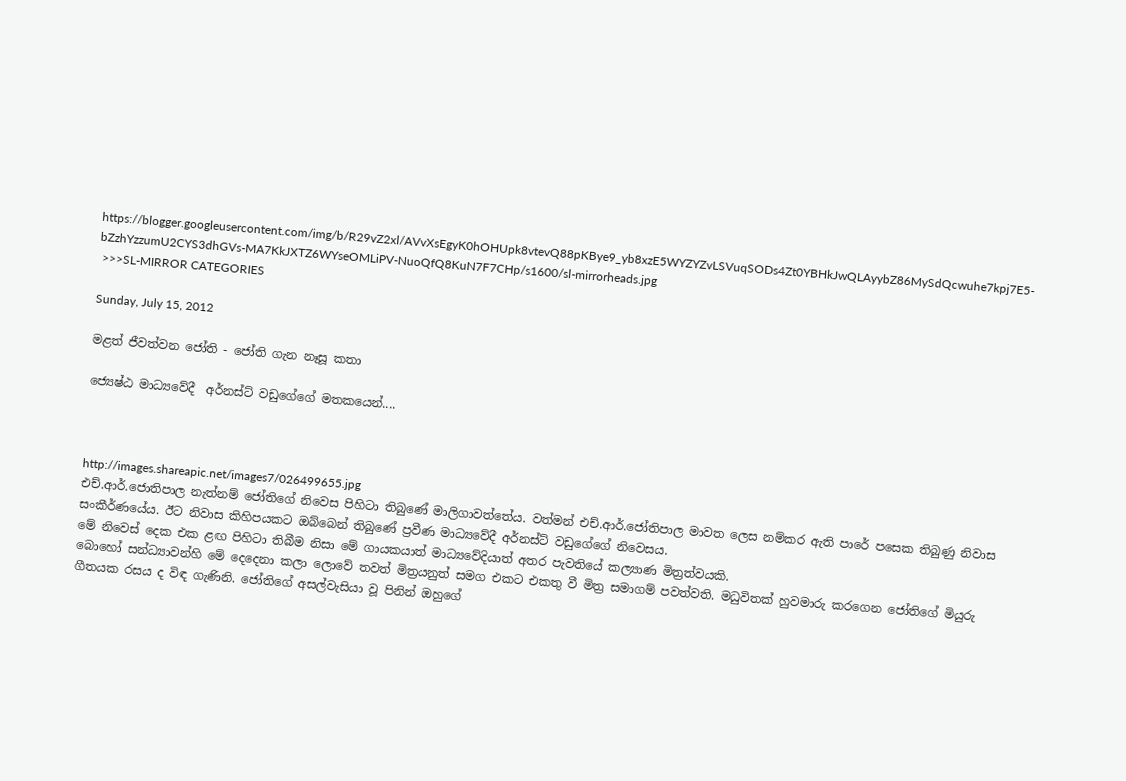https://blogger.googleusercontent.com/img/b/R29vZ2xl/AVvXsEgyK0hOHUpk8vtevQ88pKBye9_yb8xzE5WYZYZvLSVuqSODs4Zt0YBHkJwQLAyybZ86MySdQcwuhe7kpj7E5-bZzhYzzumU2CYS3dhGVs-MA7KkJXTZ6WYseOMLiPV-NuoQfQ8KuN7F7CHp/s1600/sl-mirrorheads.jpg
 >>>SL-MIRROR CATEGORIES

Sunday, July 15, 2012

මළත් ජීවත්වන ජෝති - ජෝති ගැන නෑසූ කතා

ජ්‍යෙෂ්ඨ මාධ්‍යවේදී  අර්නස්ට් වඩුගේගේ මතකයෙන්....



http://images.shareapic.net/images7/026499655.jpg
එච්.ආර්.ජොතිපාල නැත්නම් ජෝතිගේ නිවෙස පිහිටා තිබුණේ මාලිගාවත්තේය. වත්මන් එච්.ආර්.ජෝතිපාල මාවත ලෙස නම්කර ඇති පාරේ පසෙක තිබුණු නිවාස සංකීර්ණයේය. ඊට නිවාස කිහිපයකට ඔබ්බෙන් තිබුණේ ප්‍රවීණ මාධ්‍යවේදී අර්නස්ට් වඩුගේගේ නිවෙසය.
මේ නිවෙස් දෙක එක ළඟ පිහිටා තිබීම නිසා මේ ගායකයාත් මාධ්‍යවේදියාත් අතර පැවතියේ කල්‍යාණ මිත්‍රත්වයකි.
බොහෝ සන්ධ්‍යාවන්හි මේ දෙදෙනා කලා ලොවේ තවත් මිත්‍රයනුත් සමග එකට එකතු වී මිත්‍ර සමාගම් පවත්වති. මධුවිතක් හුවමාරු කරගෙන ජෝතිගේ මියුරු ගීතයක රසය ද විඳ ගැණිනි. ජෝතිගේ අසල්වැසියා වූ පිනින් ඔහුගේ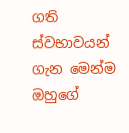ගති ස්වභාවයන් ගැන මෙන්ම ඔහුගේ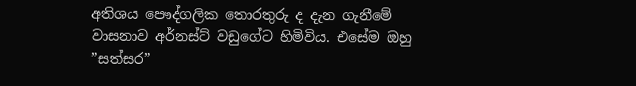අතිශය පෞද්ගලික තොරතුරු ද දැන ගැනීමේ වාසනාව අර්නස්ට් වඩුගේට හිමිවිය. එසේම ඔහු ”සත්සර”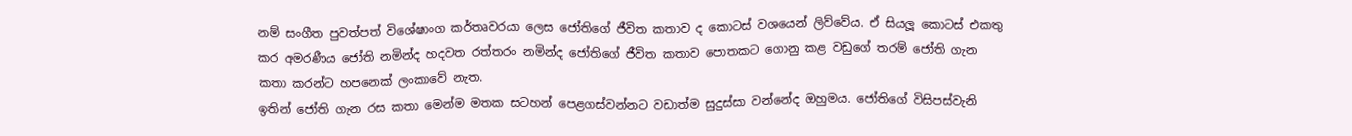නම් සංගීත පුවත්පත් විශේෂාංග කර්තෘවරයා ලෙස ජෝතිගේ ජීවිත කතාව ද කොටස් වශයෙන් ලිව්වේය. ඒ සියලූ කොටස් එකතු කර අමරණීය ජෝති නමින්ද හදවත රත්තරං නමින්ද ජෝතිගේ ජීවිත කතාව පොතකට ගොනු කළ වඩුගේ තරම් ජෝති ගැන කතා කරන්ට හපනෙක් ලංකාවේ නැත.
ඉතින් ජෝති ගැන රස කතා මෙන්ම මතක සටහන් පෙළගස්වන්නට වඩාත්ම සුදුස්සා වන්නේද ඔහුමය. ජෝතිගේ විසිපස්වැනි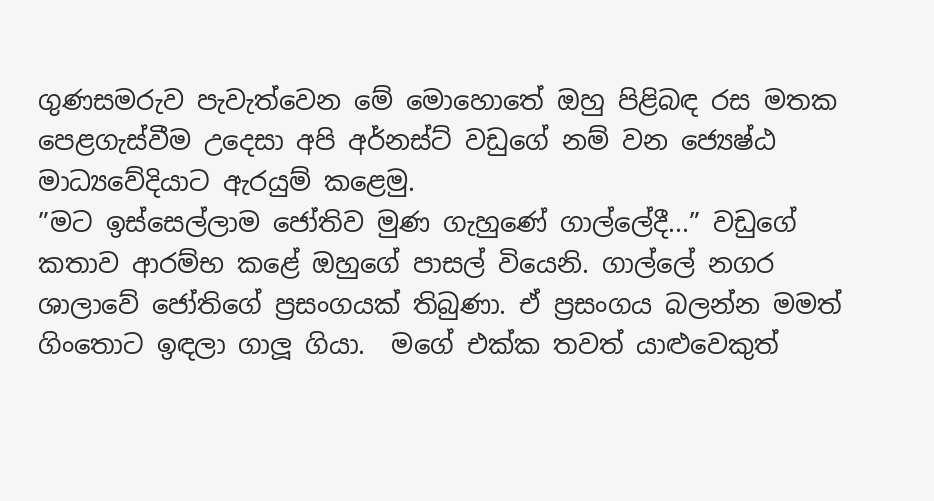ගුණසමරුව පැවැත්වෙන මේ මොහොතේ ඔහු පිළිබඳ රස මතක පෙළගැස්වීම උදෙසා අපි අර්නස්ට් වඩුගේ නම් වන ජ්‍යෙෂ්ඨ මාධ්‍යවේදියාට ඇරයුම් කළෙමු.
”මට ඉස්සෙල්ලාම ජෝතිව මුණ ගැහුණේ ගාල්ලේදී...” වඩුගේ කතාව ආරම්භ කළේ ඔහුගේ පාසල් වියෙනි. ගාල්ලේ නගර ශාලාවේ ජෝතිගේ ප්‍රසංගයක් තිබුණා. ඒ ප්‍රසංගය බලන්න මමත් ගිංතොට ඉඳලා ගාලූ ගියා.  මගේ එක්ක තවත් යාළුවෙකුත්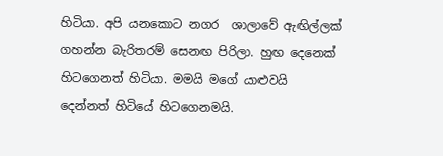හිටියා. අපි යනකොට නගර  ශාලාවේ ඇඟිල්ලක් ගහන්න බැරිතරම් සෙනඟ පිරිලා. හුඟ දෙනෙක් හිටගෙනත් හිටියා. මමයි මගේ යාළුවයි දෙන්නත් හිටියේ හිටගෙනමයි.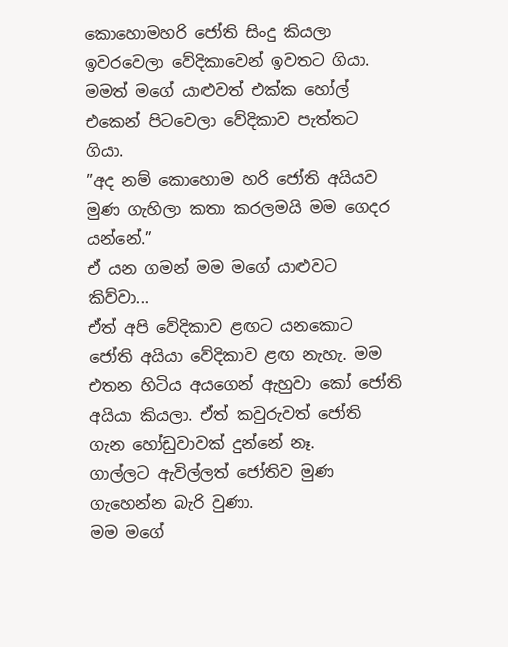කොහොමහරි ජෝති සිංදු කියලා ඉවරවෙලා වේදිකාවෙන් ඉවතට ගියා. මමත් මගේ යාළුවත් එක්ක හෝල් එකෙන් පිටවෙලා වේදිකාව පැත්තට ගියා.
”අද නම් කොහොම හරි ජෝති අයියව මුණ ගැහිලා කතා කරලමයි මම ගෙදර යන්නේ.”
ඒ යන ගමන් මම මගේ යාළුවට කිව්වා...
ඒත් අපි වේදිකාව ළඟට යනකොට ජෝති අයියා වේදිකාව ළඟ නැහැ. මම එතන හිටිය අයගෙන් ඇහුවා කෝ ජෝති අයියා කියලා. ඒත් කවුරුවත් ජෝති ගැන හෝඩුවාවක් දුන්නේ නෑ.
ගාල්ලට ඇවිල්ලත් ජෝතිව මුණ ගැහෙන්න බැරි වුණා.
මම මගේ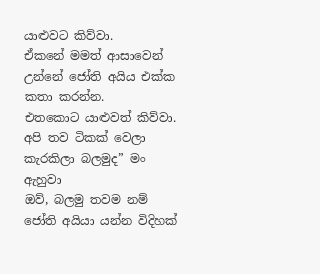යාළුවට කිව්වා.
ඒකනේ මමත් ආසාවෙන් උන්නේ ජෝති අයිය එක්ක කතා කරන්න.
එතකොට යාළුවත් කිව්වා.
අපි තව ටිකක් වෙලා කැරකිලා බලමුද” මං ඇහුවා
ඔව්, බලමු තවම නම් ජෝති අයියා යන්න විදිහක්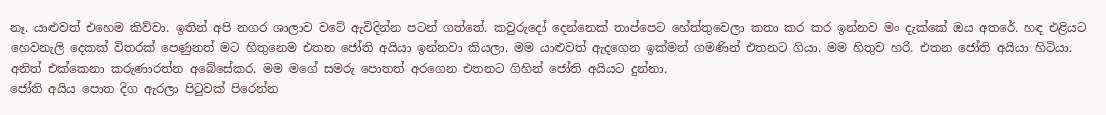නෑ. යාළුවත් එහෙම කිව්වා. ඉතින් අපි නගර ශාලාව වටේ ඇවිදින්න පටන් ගත්තේ. කවුරුදෝ දෙන්නෙක් තාප්පෙට හේත්තුවෙලා කතා කර කර ඉන්නව මං දැක්කේ ඔය අතරේ. හඳ එළියට හෙවනැලි දෙකක් විතරක් පෙණුනත් මට හිතුනෙම එතන ජෝති අයියා ඉන්නවා කියලා. මම යාළුවත් ඇදගෙන ඉක්මන් ගමණින් එතනට ගියා. මම හිතුව හරි. එතන ජෝති අයියා හිටියා. අනිත් එක්කෙනා කරුණාරත්න අබේසේකර. මම මගේ සමරු පොතත් අරගෙන එතනට ගිහින් ජෝති අයියට දුන්නා.
ජෝති අයිය පොත දිග ඇරලා පිටුවක් පිරෙන්න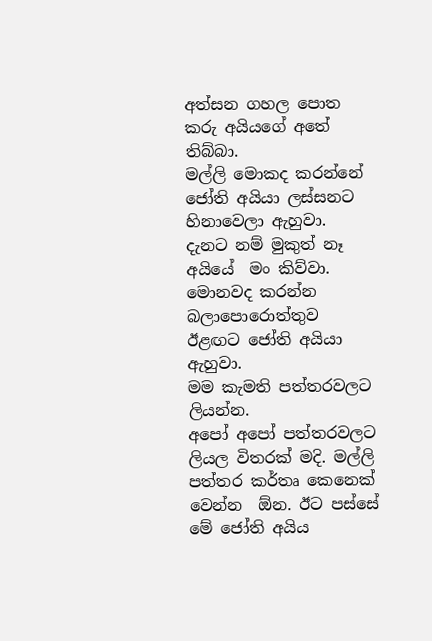අත්සන ගහල පොත කරු අයියගේ අතේ තිබ්බා.
මල්ලි මොකද කරන්නේ ජෝති අයියා ලස්සනට හිනාවෙලා ඇහුවා.
දැනට නම් මුකුත් නෑ අයියේ  මං කිව්වා.
මොනවද කරන්න බලාපොරොත්තුව ඊළඟට ජෝති අයියා ඇහුවා.
මම කැමති පත්තරවලට ලියන්න.
අපෝ අපෝ පත්තරවලට ලියල විතරක් මදි. මල්ලි පත්තර කර්තෘ කෙනෙක් වෙන්න  ඕන. ඊට පස්සේ මේ ජෝති අයිය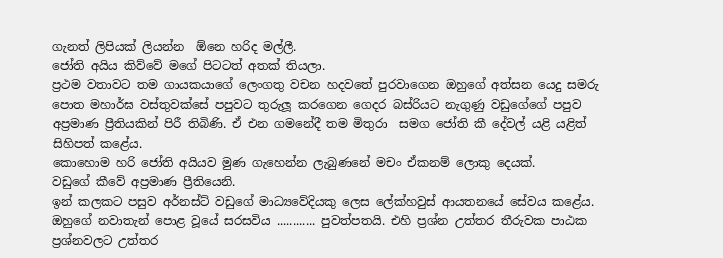ගැනත් ලිපියක් ලියන්න  ඕනෙ හරිද මල්ලී.
ජෝති අයිය කිව්වේ මගේ පිටටත් අතක් තියලා.
ප්‍රථම වතාවට තම ගායකයාගේ ලෙංගතු වචන හදවතේ පුරවාගෙන ඔහුගේ අත්සන යෙදු සමරු පොත මහාර්ඝ වස්තුවක්සේ පපුවට තුරුලූ කරගෙන ගෙදර බස්රියට නැගුණු වඩුගේගේ පපුව අප්‍රමාණ ප්‍රීතියකින් පිරී තිබිණි. ඒ එන ගමනේදී තම මිතුරා  සමග ජෝති කී දේවල් යළි යළිත් සිහිපත් කළේය.
කොහොම හරි ජෝති අයියව මුණ ගැහෙන්න ලැබුණනේ මචං ඒකනම් ලොකු දෙයක්.
වඩුගේ කීවේ අප්‍රමාණ ප්‍රීතියෙනි.
ඉන් කලකට පසුව අර්නස්ට් වඩුගේ මාධ්‍යවේදියකු ලෙස ලේක්හවුස් ආයතනයේ සේවය කළේය. ඔහුගේ නවාතැන් පොළ වූයේ සරසවිය ............ පුවත්පතයි. එහි ප්‍රශ්න උත්තර තීරුවක පාඨක ප්‍රශ්නවලට උත්තර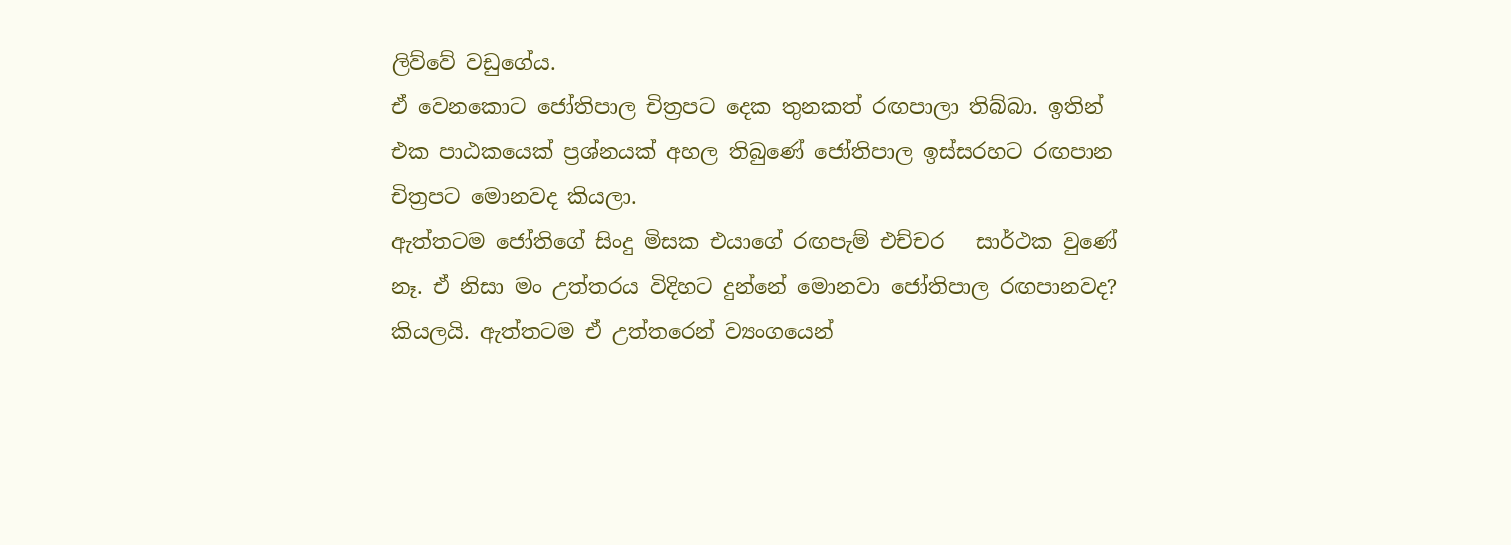ලිව්වේ වඩුගේය.
ඒ වෙනකොට ජෝතිපාල චිත්‍රපට දෙක තුනකත් රඟපාලා තිබ්බා. ඉතින් එක පාඨකයෙක් ප්‍රශ්නයක් අහල තිබුණේ ජෝතිපාල ඉස්සරහට රඟපාන චිත්‍රපට මොනවද කියලා.
ඇත්තටම ජෝතිගේ සිංදු මිසක එයාගේ රඟපැම් එච්චර   සාර්ථක වුණේ නෑ. ඒ නිසා මං උත්තරය විදිහට දුන්නේ මොනවා ජෝතිපාල රඟපානවද? කියලයි. ඇත්තටම ඒ උත්තරෙන් ව්‍යංගයෙන්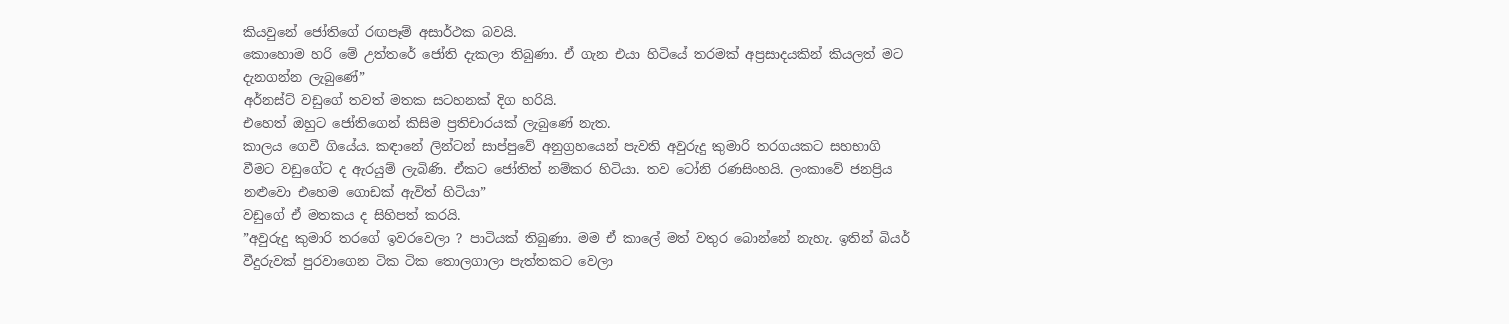කියවුනේ ජෝතිගේ රඟපෑම් අසාර්ථක බවයි.
කොහොම හරි මේ උත්තරේ ජෝති දැකලා තිබුණා. ඒ ගැන එයා හිටියේ තරමක් අප්‍රසාදයකින් කියලත් මට දැනගන්න ලැබුණේ”
අර්නස්ට් වඩුගේ තවත් මතක සටහනක් දිග හරියි.
එහෙත් ඔහුට ජෝතිගෙන් කිසිම ප්‍රතිචාරයක් ලැබුණේ නැත.
කාලය ගෙවී ගියේය. කඳානේ ලින්ටන් සාප්පුවේ අනුග්‍රහයෙන් පැවති අවුරුදු කුමාරි තරගයකට සහභාගි වීමට වඩුගේට ද ඇරයුම් ලැබිණි. ඒකට ජෝතිත් නම්කර හිටියා. තව ටෝනි රණසිංහයි. ලංකාවේ ජනප්‍රිය නළුවො එහෙම ගොඩක් ඇවිත් හිටියා”
වඩුගේ ඒ මතකය ද සිහිපත් කරයි.
”අවුරුදු කුමාරි තරගේ ඉවරවෙලා ? පාටියක් තිබුණා. මම ඒ කාලේ මත් වතුර බොන්නේ නැහැ. ඉතින් බියර් වීදුරුවක් පුරවාගෙන ටික ටික තොලගාලා පැත්තකට වෙලා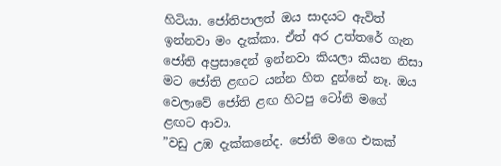හිටියා. ජෝතිපාලත් ඔය සාදයට ඇවිත් ඉන්නවා මං දැක්කා. ඒත් අර උත්තරේ ගැන ජෝති අප්‍රසාදෙන් ඉන්නවා කියලා කියන නිසා මට ජෝති ළඟට යන්න හිත දුන්නේ නෑ. ඔය වෙලාවේ ජෝති ළඟ හිටපු ටෝනි මගේ ළඟට ආවා.
”වඩු උඹ දැක්කනේද. ජෝති මගෙ එකක්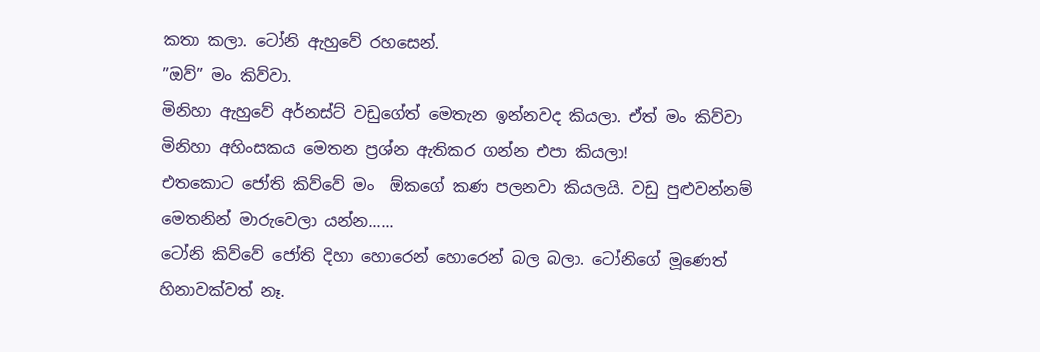කතා කලා. ටෝනි ඇහුවේ රහසෙන්.
”ඔව්” මං කිව්වා.
මිනිහා ඇහුවේ අර්නස්ට් වඩුගේත් මෙතැන ඉන්නවද කියලා. ඒත් මං කිව්වා මිනිහා අහිංසකය මෙතන ප්‍රශ්න ඇතිකර ගන්න එපා කියලා!
එතකොට ජෝති කිව්වේ මං  ඕකගේ කණ පලනවා කියලයි. වඩු පුළුවන්නම් මෙතනින් මාරුවෙලා යන්න......
ටෝනි කිව්වේ ජෝති දිහා හොරෙන් හොරෙන් බල බලා. ටෝනිගේ මූණෙත් හිනාවක්වත් නෑ.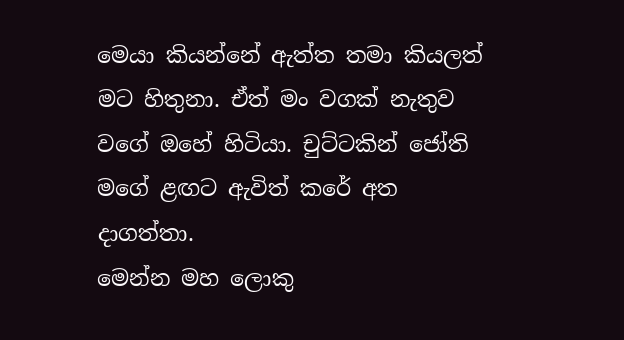මෙයා කියන්නේ ඇත්ත තමා කියලත් මට හිතුනා. ඒත් මං වගක් නැතුව  වගේ ඔහේ හිටියා. චුට්ටකින් ජෝති මගේ ළඟට ඇවිත් කරේ අත දාගත්තා.
මෙන්න මහ ලොකු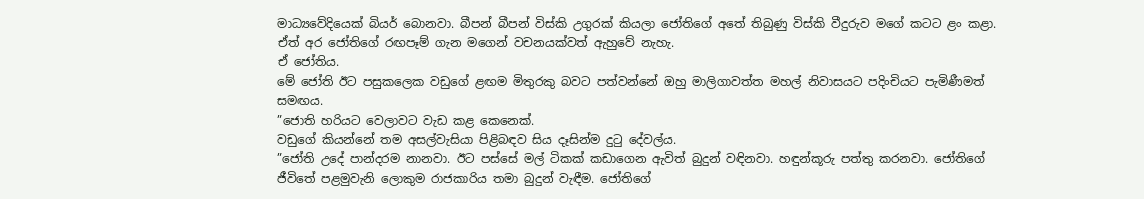මාධ්‍යවේදියෙක් බියර් බොනවා. බීපන් බීපන් විස්කි උගුරක් කියලා ජෝතිගේ අතේ තිබුණු විස්කි වීදුරුව මගේ කටට ළං කළා. ඒත් අර ජෝතිගේ රඟපෑම් ගැන මගෙන් වචනයක්වත් ඇහුවේ නැහැ.
ඒ ජෝතිය.
මේ ජෝති ඊට පසුකලෙක වඩුගේ ළඟම මිතුරකු බවට පත්වන්නේ ඔහු මාලිගාවත්ත මහල් නිවාසයට පදිංචියට පැමිණීමත් සමඟය.
”ජොති හරියට වෙලාවට වැඩ කළ කෙනෙක්.
වඩුගේ කියන්නේ තම අසල්වැසියා පිළිබඳව සිය දෑසින්ම දුටු දේවල්ය.
”ජෝති උදේ පාන්දරම නානවා. ඊට පස්සේ මල් ටිකක් කඩාගෙන ඇවිත් බුදුන් වඳිනවා. හඳුන්කූරු පත්තු කරනවා. ජෝතිගේ ජීවිතේ පළමුවැනි ලොකුම රාජකාරිය තමා බුදුන් වැඳීම. ජෝතිගේ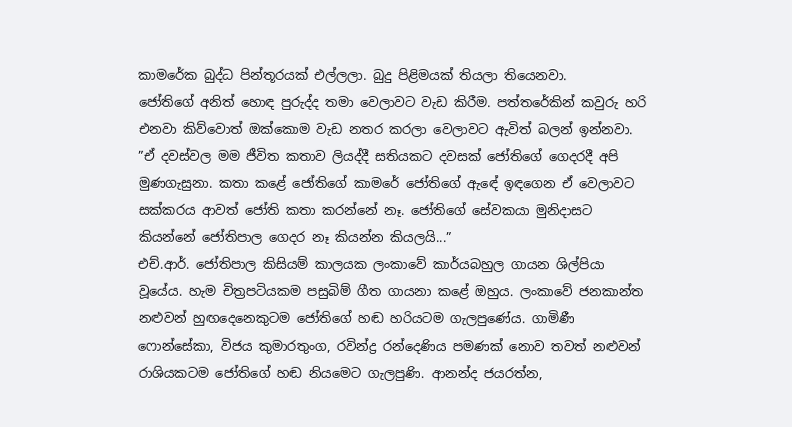කාමරේක බුද්ධ පින්තූරයක් එල්ලලා. බුදු පිළිමයක් තියලා තියෙනවා.
ජෝතිගේ අනිත් හොඳ පුරුද්ද තමා වෙලාවට වැඩ කිරීම. පත්තරේකින් කවුරු හරි එනවා කිව්වොත් ඔක්කොම වැඩ නතර කරලා වෙලාවට ඇවිත් බලන් ඉන්නවා.
”ඒ දවස්වල මම ජීවිත කතාව ලියද්දී සතියකට දවසක් ජෝතිගේ ගෙදරදී අපි මුණගැසුනා. කතා කළේ ජෝතිගේ කාමරේ ජෝතිගේ ඇඳේ ඉඳගෙන ඒ වෙලාවට සක්කරය ආවත් ජෝති කතා කරන්නේ නෑ. ජෝතිගේ සේවකයා මුනිදාසට කියන්නේ ජෝතිපාල ගෙදර නෑ කියන්න කියලයි...”
එච්.ආර්. ජෝතිපාල කිසියම් කාලයක ලංකාවේ කාර්යබහුල ගායන ශිල්පියා වූයේය. හැම චිත්‍රපටියකම පසුබිම් ගීත ගායනා කළේ ඔහුය. ලංකාවේ ජනකාන්ත නළුවන් හුඟදෙනෙකුටම ජෝතිගේ හඬ හරියටම ගැලපුණේය. ගාමිණී ෆොන්සේකා, විජය කුමාරතුංග, රවින්ද්‍ර රන්දෙණිය පමණක් නොව තවත් නළුවන් රාශියකටම ජෝතිගේ හඬ නියමෙට ගැලපුණි. ආනන්ද ජයරත්න,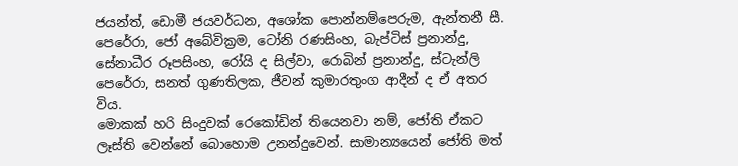ජයන්ත්, ඩොමී ජයවර්ධන, අශෝක පොන්නම්පෙරුම, ඇන්තනී සී. පෙරේරා, ජෝ අබේවික්‍රම, ටෝනි රණසිංහ, බැප්ටිස් ප්‍රනාන්දු, සේනාධීර රූපසිංහ, රෝයි ද සිල්වා, රොබින් ප්‍රනාන්දු, ස්ටැන්ලි පෙරේරා, සනත් ගුණතිලක, ජීවන් කුමාරතුංග ආදීන් ද ඒ අතර විය.
මොකක් හරි සිංදුවක් රෙකෝඩින් තියෙනවා නම්, ජෝති ඒකට ලෑස්ති වෙන්නේ බොහොම උනන්දුවෙන්. සාමාන්‍යයෙන් ජෝති මත්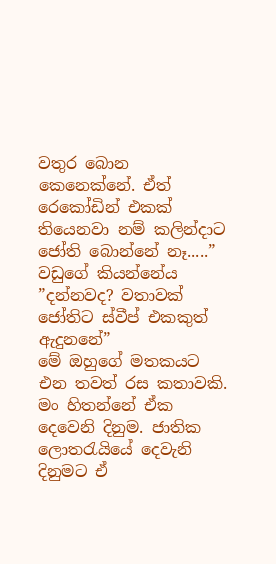වතුර බොන කෙනෙක්නේ. ඒත් රෙකෝඩින් එකක් තියෙනවා නම් කලින්දාට ජෝති බොන්නේ නෑ.....” වඩුගේ කියන්නේය
”දන්නවද? වතාවක් ජෝතිට ස්වීප් එකකුත් ඇදුනනේ”
මේ ඔහුගේ මතකයට එන තවත් රස කතාවකි.
මං හිතන්නේ ඒක දෙවෙනි දිනුම. ජාතික ලොතරැයියේ දෙවැනි දිනුමට ඒ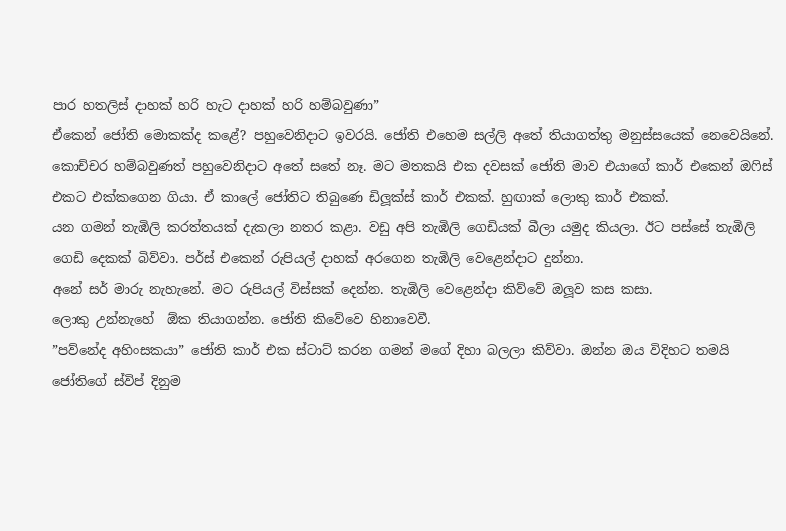පාර හතලිස් දාහක් හරි හැට දාහක් හරි හම්බවුණා”
ඒකෙන් ජෝති මොකක්ද කළේ? පහුවෙනිදාට ඉවරයි. ජෝති එහෙම සල්ලි අතේ තියාගත්තු මනුස්සයෙක් නෙවෙයිනේ. කොච්චර හම්බවුණත් පහුවෙනිදාට අතේ සතේ නෑ. මට මතකයි එක දවසක් ජෝති මාව එයාගේ කාර් එකෙන් ඔෆිස් එකට එක්කගෙන ගියා. ඒ කාලේ ජෝතිට තිබුණෙ ඩිලූක්ස් කාර් එකක්. හුඟාක් ලොකු කාර් එකක්.
යන ගමන් තැඹිලි කරත්තයක් දැකලා නතර කළා. වඩු අපි තැඹිලි ගෙඩියක් බීලා යමුද කියලා. ඊට පස්සේ තැඹිලි ගෙඩි දෙකක් බිව්වා. පර්ස් එකෙන් රුපියල් දාහක් අරගෙන තැඹිලි වෙළෙන්දාට දුන්නා.
අනේ සර් මාරු නැහැනේ. මට රුපියල් විස්සක් දෙන්න. තැඹිලි වෙළෙන්දා කිව්වේ ඔලූව කස කසා.
ලොකු උන්නැහේ  ඕක තියාගන්න. ජෝති කිවේවෙ හිනාවෙවී.
”පව්නේද අහිංසකයා” ජෝති කාර් එක ස්ටාට් කරන ගමන් මගේ දිහා බලලා කිව්වා. ඔන්න ඔය විදිහට තමයි ජෝතිගේ ස්විප් දිනුම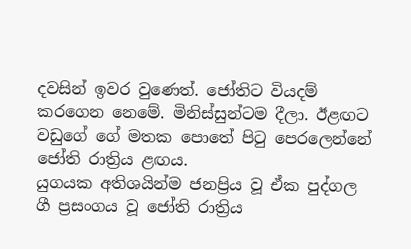දවසින් ඉවර වුණෙත්. ජෝතිට වියදම් කරගෙන නෙමේ. මිනිස්සුන්ටම දීලා. ඊළඟට වඩුගේ ගේ මතක පොතේ පිටු පෙරලෙන්නේ ජෝති රාත්‍රිය ළඟය.
යුගයක අතිශයින්ම ජනප්‍රිය වූ ඒක පුද්ගල ගී ප්‍රසංගය වූ ජෝති රාත්‍රිය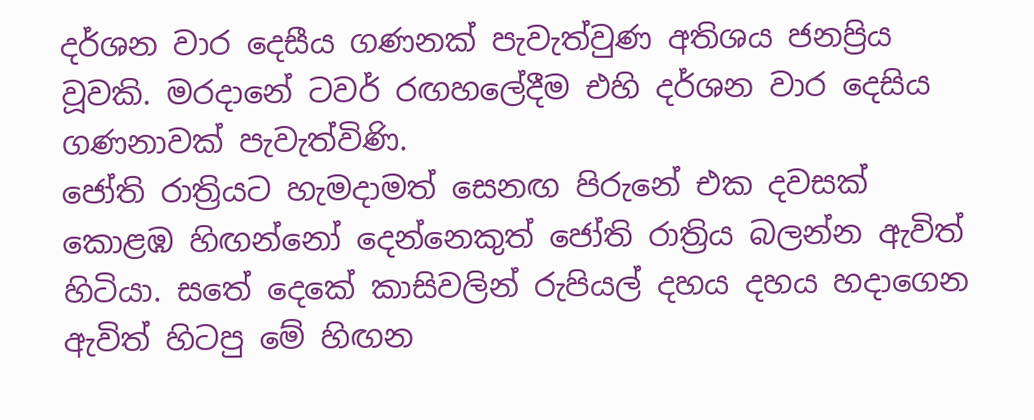දර්ශන වාර දෙසීය ගණනක් පැවැත්වුණ අතිශය ජනප්‍රිය වූවකි. මරදානේ ටවර් රඟහලේදීම එහි දර්ශන වාර දෙසිය ගණනාවක් පැවැත්විණි.
ජෝති රාත්‍රියට හැමදාමත් සෙනඟ පිරුනේ එක දවසක් කොළඹ හිඟන්නෝ දෙන්නෙකුත් ජෝති රාත්‍රිය බලන්න ඇවිත් හිටියා. සතේ දෙකේ කාසිවලින් රුපියල් දහය දහය හදාගෙන ඇවිත් හිටපු මේ හිඟන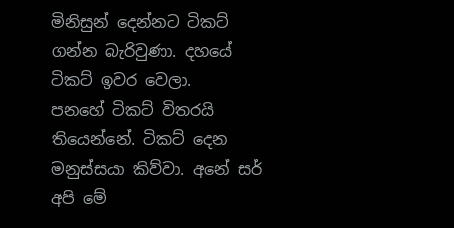මිනිසුන් දෙන්නට ටිකට් ගන්න බැරිවුණා. දහයේ ටිකට් ඉවර වෙලා.
පනහේ ටිකට් විතරයි තියෙන්නේ. ටිකට් දෙන මනුස්සයා කිව්වා. අනේ සර් අපි මේ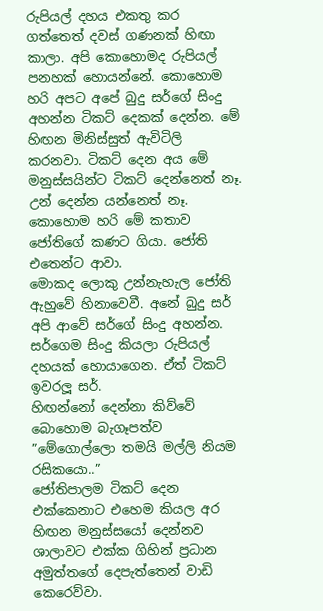රුපියල් දහය එකතු කර ගත්තෙත් දවස් ගණනක් හිඟා කාලා. අපි කොහොමද රුපියල් පනහක් හොයන්නේ. කොහොම හරි අපට අපේ බුදු සර්ගේ සිංදු අහන්න ටිකට් දෙකක් දෙන්න. මේ හිඟන මිනිස්සුත් ඇවිටිලි කරනවා. ටිකට් දෙන අය මේ මනුස්සයින්ට ටිකට් දෙන්නෙත් නෑ. උන් දෙන්න යන්නෙත් නෑ.
කොහොම හරි මේ කතාව ජෝතිගේ කණට ගියා. ජෝති එතෙන්ට ආවා.
මොකද ලොකු උන්නැහැල ජෝති ඇහුවේ හිනාවෙවී. අනේ බුදු සර් අපි ආවේ සර්ගේ සිංදු අහන්න. සර්ගෙම සිංදු කියලා රුපියල් දහයක් හොයාගෙන. ඒත් ටිකට් ඉවරලූ සර්.
හිඟන්නෝ දෙන්නා කිව්වේ බොහොම බැගෑපත්ව
”මේගොල්ලො තමයි මල්ලි නියම රසිකයො..”
ජෝතිපාලම ටිකට් දෙන එක්කෙනාට එහෙම කියල අර හිඟන මනුස්සයෝ දෙන්නව ශාලාවට එක්ක ගිහින් ප්‍රධාන අමුත්තගේ දෙපැත්තෙන් වාඩි කෙරෙව්වා.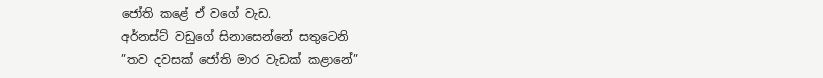ජෝති කළේ ඒ වගේ වැඩ.
අර්නස්ට් වඩුගේ සිනාසෙන්නේ සතුටෙනි
”තව දවසක් ජෝති මාර වැඩක් කළානේ”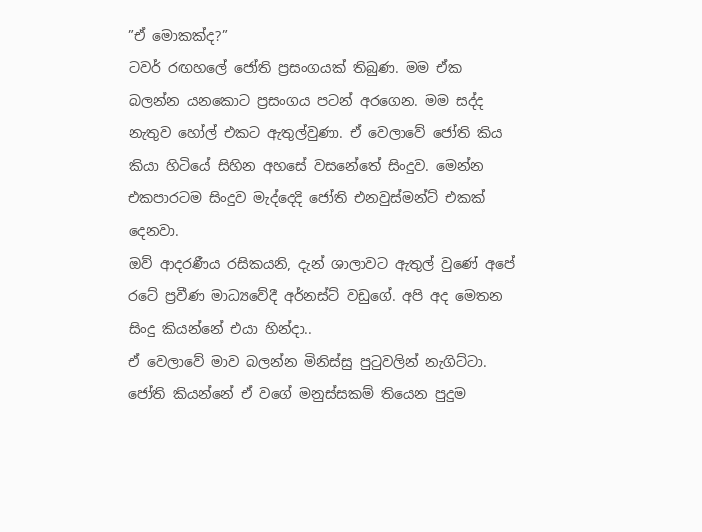”ඒ මොකක්ද?”
ටවර් රඟහලේ ජෝති ප්‍රසංගයක් තිබුණ. මම ඒක බලන්න යනකොට ප්‍රසංගය පටන් අරගෙන. මම සද්ද නැතුව හෝල් එකට ඇතුල්වුණා. ඒ වෙලාවේ ජෝති කිය කියා හිටියේ සිහින අහසේ වසනේතේ සිංදුව. මෙන්න එකපාරටම සිංදුව මැද්දෙදි ජෝති එනවුස්මන්ට් එකක් දෙනවා.
ඔව් ආදරණීය රසිකයනි, දැන් ශාලාවට ඇතුල් වුණේ අපේ රටේ ප්‍රවීණ මාධ්‍යවේදී අර්නස්ට් වඩුගේ. අපි අද මෙතන සිංදු කියන්නේ එයා හින්දා..
ඒ වෙලාවේ මාව බලන්න මිනිස්සු පුටුවලින් නැගිට්ටා. ජෝති කියන්නේ ඒ වගේ මනුස්සකම් තියෙන පුදුම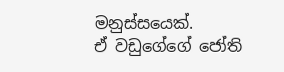මනුස්සයෙක්.
ඒ වඩුගේගේ ජෝති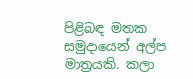පිළිබඳ මතක සමුදායෙන් අල්ප මාත්‍රයකි. කලා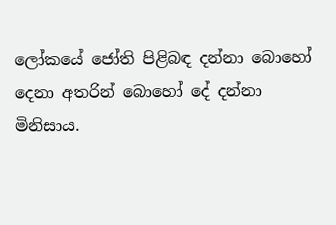ලෝකයේ ජෝති පිළිබඳ දන්නා බොහෝ දෙනා අතරින් බොහෝ දේ දන්නා මිනිසාය.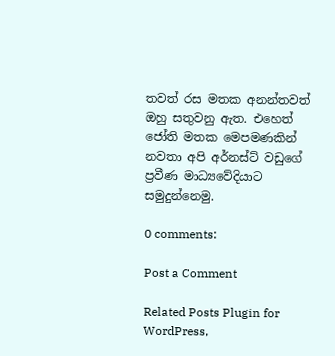තවත් රස මතක අනන්තවත් ඔහු සතුවනු ඇත. එහෙත් ජෝති මතක මෙපමණකින් නවතා අපි අර්නස්ට් වඩුගේ ප්‍රවීණ මාධ්‍යවේදියාට සමුදුන්නෙමු.

0 comments:

Post a Comment

Related Posts Plugin for WordPress,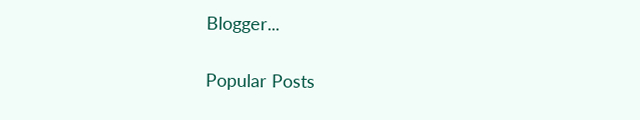Blogger...

Popular Posts